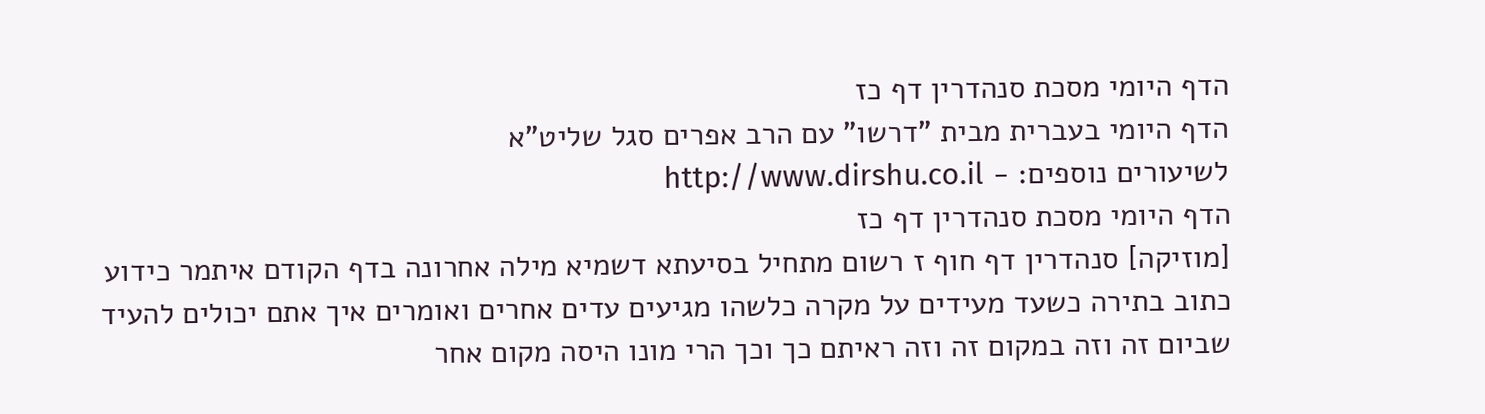הדף היומי מסכת סנהדרין דף כז
הדף היומי בעברית מבית "דרשו" עם הרב אפרים סגל שליט"א
לשיעורים נוספים: - http://www.dirshu.co.il
הדף היומי מסכת סנהדרין דף כז
[מוזיקה] סנהדרין דף חוף ז רשום מתחיל בסיעתא דשמיא מילה אחרונה בדף הקודם איתמר כידוע כתוב בתירה כשעד מעידים על מקרה כלשהו מגיעים עדים אחרים ואומרים איך אתם יכולים להעיד שביום זה וזה במקום זה וזה ראיתם כך וכך הרי מונו היסה מקום אחר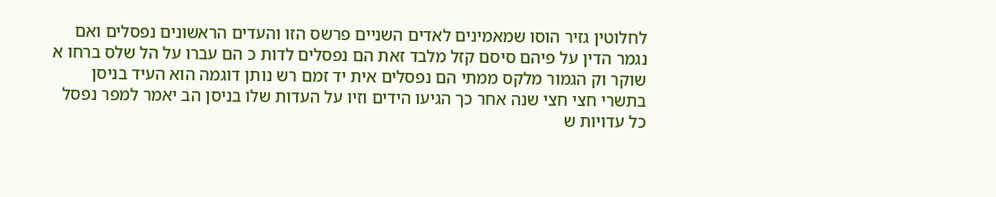לחלוטין גזיר הוסו שמאמינים לאדים השניים פרשס הזו והעדים הראשונים נפסלים ואם נגמר הדין על פיהם סיסם קזל מלבד זאת הם נפסלים לדות כ הם עברו על הל שלס ברחו א שוקר וק הגמור מלקס ממתי הם נפסלים אית יד זמם רש נותן דוגמה הוא העיד בניסן בתשרי חצי חצי שנה אחר כך הגיעו הידים וזיו על העדות שלו בניסן הב יאמר למפר נפסל כל עדויות ש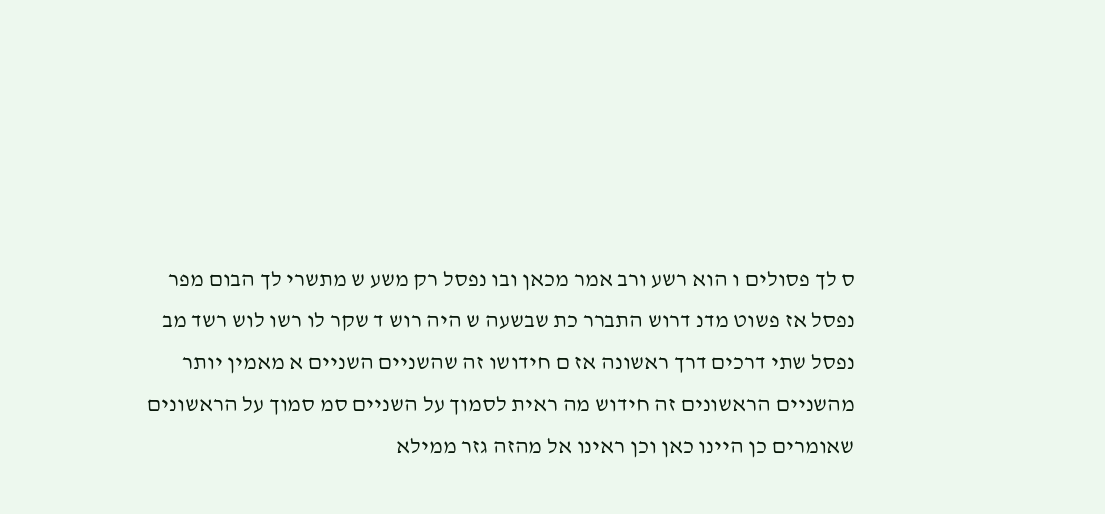ס לך פסולים ו הוא רשע ורב אמר מכאן ובו נפסל רק משע ש מתשרי לך הבום מפר נפסל אז פשוט מדנ דרוש התברר כת שבשעה ש היה רוש ד שקר לו רשו לוש רשד מב נפסל שתי דרכים דרך ראשונה אז ם חידושו זה שהשניים השניים א מאמין יותר מהשניים הראשונים זה חידוש מה ראית לסמוך על השניים סמ סמוך על הראשונים שאומרים כן היינו כאן וכן ראינו אל מהזה גזר ממילא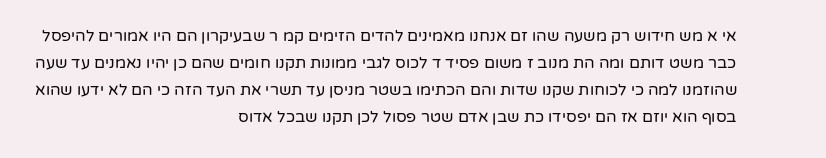אי א מש חידוש רק משעה שהו זם אנחנו מאמינים להדים הזימים קמ ר שבעיקרון הם היו אמורים להיפסל כבר משט דותם ומה הת מנוב ז משום פסיד ד לכוס לגבי ממונות תקנו חומים שהם כן יהיו נאמנים עד שעה שהוזמנו למה כי לכוחות שקנו שדות והם הכתימו בשטר מניסן עד תשרי את העד הזה כי הם לא ידעו שהוא בסוף הוא יוזם אז הם יפסידו כת שבן אדם שטר פסול לכן תקנו שבכל אדוס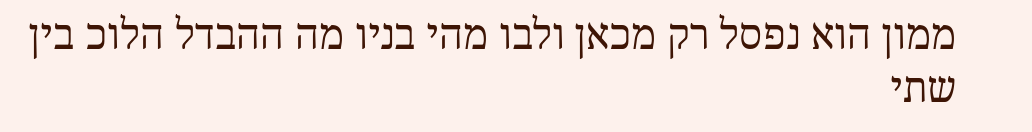ממון הוא נפסל רק מכאן ולבו מהי בניו מה ההבדל הלוכ בין שתי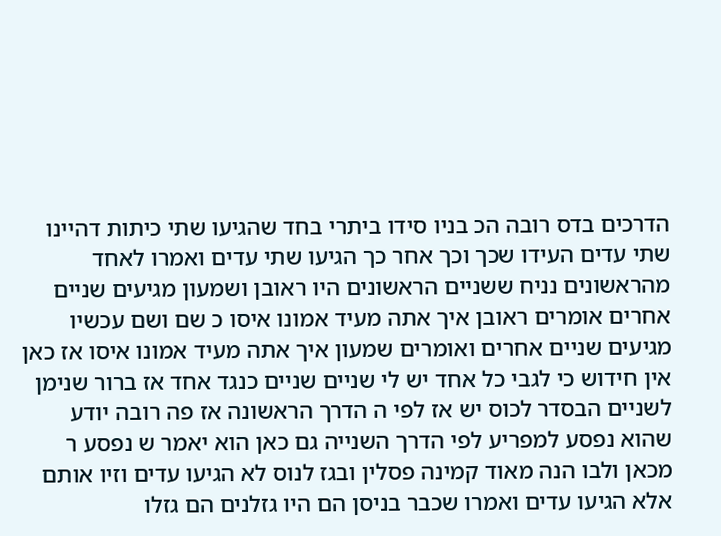הדרכים בדס רובה הכ בניו סידו ביתרי בחד שהגיעו שתי כיתות דהיינו שתי עדים העידו שכך וכך אחר כך הגיעו שתי עדים ואמרו לאחד מהראשונים נניח ששניים הראשונים היו ראובן ושמעון מגיעים שניים אחרים אומרים ראובן איך אתה מעיד אמונו איסו כ שם ושם עכשיו מגיעים שניים אחרים ואומרים שמעון איך אתה מעיד אמונו איסו אז כאן אין חידוש כי לגבי כל אחד יש לי שניים שניים כנגד אחד אז ברור שנימן לשניים הבסדר לכוס יש אז לפי ה הדרך הראשונה אז פה רובה יודע שהוא נפסע למפריע לפי הדרך השנייה גם כאן הוא יאמר ש נפסע ר מכאן ולבו הנה מאוד קמינה פסלין ובגז לנוס לא הגיעו עדים וזיו אותם אלא הגיעו עדים ואמרו שכבר בניסן הם היו גזלנים הם גזלו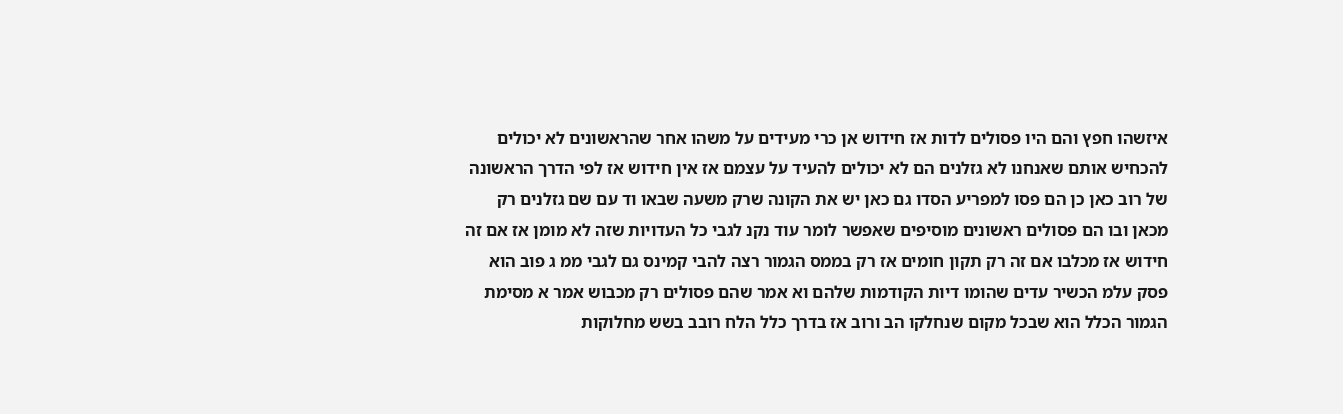איזשהו חפץ והם היו פסולים לדות אז חידוש אן כרי מעידים על משהו אחר שהראשונים לא יכולים להכחיש אותם שאנחנו לא גזלנים הם לא יכולים להעיד על עצמם אז אין חידוש אז לפי הדרך הראשונה של רוב כאן כן הם פסו למפריע הסדו גם כאן יש את הקונה שרק משעה שבאו וד עם שם גזלנים רק מכאן ובו הם פסולים ראשונים מוסיפים שאפשר לומר עוד נקנ לגבי כל העדויות שזה לא מומן אז אם זה חידוש אז מכלבו אם זה רק תקון חומים אז רק בממס הגמור רצה להבי קמינס גם לגבי ממ ג פוב הוא פסק עלמ הכשיר עדים שהומו דיות הקודמות שלהם וא אמר שהם פסולים רק מכבוש אמר א מסימת הגמור הכלל הוא שבכל מקום שנחלקו הב ורוב אז בדרך כלל הלח רובב בשש מחלוקות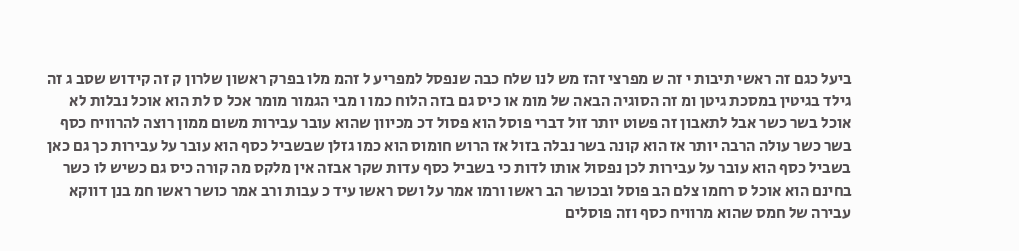ביעל כגם זה ראשי תיבות י זה ש מפרצי זהז מש לנו שלח כבה שנפסל למפריע ל זהמ מלו בפרק ראשון שלרון ק זה קידוש שסב ג זה גילד בגיטין במסכת גיטן ומ זה הסוגיה הבאה של מומ או כיס גם בזה הלוח כמו ו מבי הגמור מומר אכל ס לת הוא אוכל נבלות לא אוכל בשר כשר אבל לתאבון זה פשוט יותר זול דברי פוסל הוא פסול דכ מכיוון שהוא עובר עבירות משום ממון רוצה להרוויח כסף בשר כשר עולה הרבה יותר אז הוא קונה בשר נבלה בזול אז הרוש חומוס הוא כמו גזלן שבשביל כסף הוא עובר על עבירות כך גם כאן בשביל כסף הוא עובר על עבירות לכן נפסול אותו לדות כי בשביל כסף עדות שקר אבזה אין מלקס מה קורה כיס גם כשיש לו כשר בחינם הוא אוכל ס רחמו צלם הב פוסל ובכושר הב ראשו ורמו אמר על ושס ראשו עיד כ עבות ורב אמר כושר ראשו חמ בנן דווקא עבירה של חמס שהוא מרוויח כסף וזה פוסלים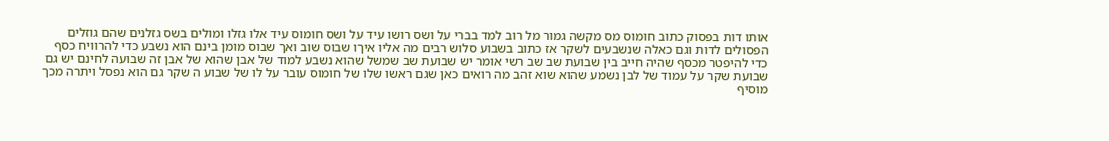אותו דות בפסוק כתוב חומוס מס מקשה גמור מל רוב למד בברי על ושס רושו עיד על ושס חומוס עיד אלו גזלו ומולים בשס גזלנים שהם גוזלים הפסולים לדות וגם כאלה שנשבעים לשקר אז כתוב בשבוע סלוש רבים מה אליו איךו שבוס שוב ואך שבוס מומן בינם הוא נשבע כדי להרוויח כסף כדי להיפטר מכסף שהיה חייב בין שבועת שב שב רשי אומר יש שבועת שב שמשל שהוא נשבע למוד של אבן שהוא של אבן זה שבועה לחינם יש גם שבועת שקר על עמוד של לבן נשמע שהוא שוא זהב מה רואים כאן שגם ראשו שלו של חומוס עובר על לו של שבוע ה שקר גם הוא נפסל ויתרה מכך מוסיף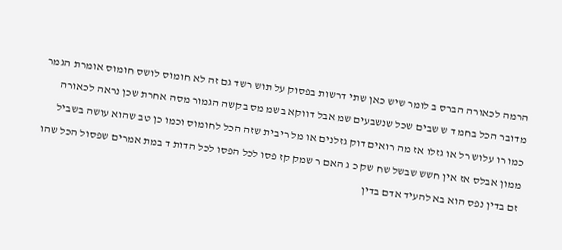הרמה לכאורה הברס ב לומר שיש כאן שתי דרשות בפסוק על תוש רשד גם זה לא חומוס לושס חומוס אומרת הגמר מדובר הכל בחמ ד ש שבים שכל שנשבעים שמ אבל דווקא בשמ מס בקשה הגמור מסה אחרת שכן נראה לכאורה כמו רו עלוש רל או גזלו אז מה רואים דוק גזלנים או מל ריבית שזה הכל לחומוס וכמו כן טב שהוא עושה בשביל ממון אבלס אז אין חשש שבשל שח שק כ ג האם ר שמק קז פסו לכל הפסו לכל הדות ד במת אמרים שפסול הכל שהו זם בדין נפס הוא בא להעיד אדם בדין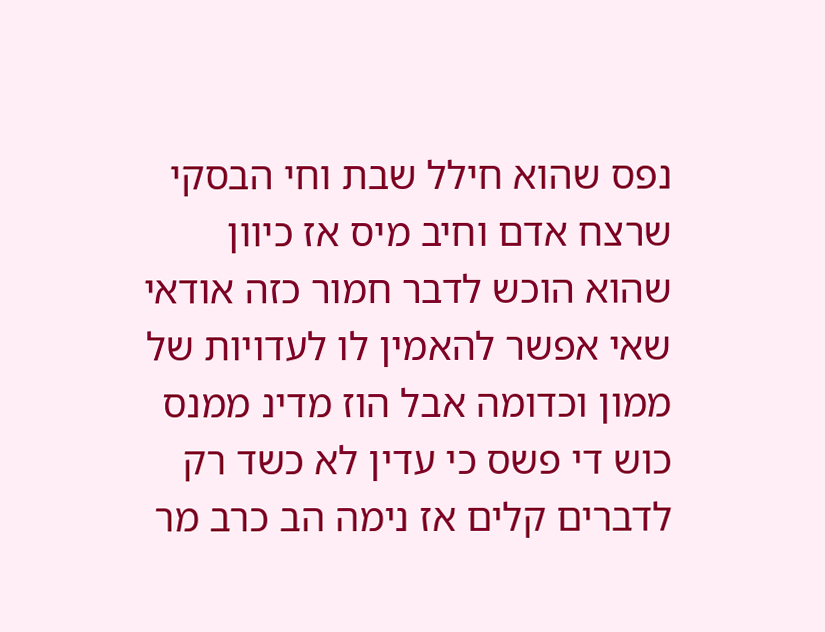נפס שהוא חילל שבת וחי הבסקי שרצח אדם וחיב מיס אז כיוון שהוא הוכש לדבר חמור כזה אודאי שאי אפשר להאמין לו לעדויות של ממון וכדומה אבל הוז מדינ ממנס כוש די פשס כי עדין לא כשד רק לדברים קלים אז נימה הב כרב מר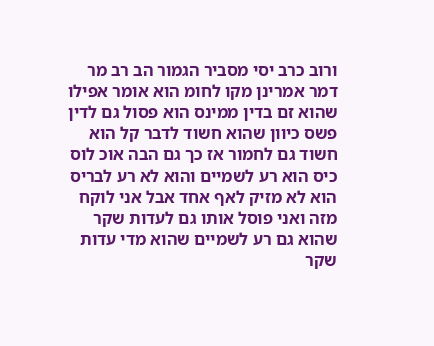ורוב כרב יסי מסביר הגמור הב רב מר דמר אמרינן מקו לחומ הוא אומר אפילו שהוא זם בדין ממינס הוא פסול גם לדין פשס כיוון שהוא חשוד לדבר קל הוא חשוד גם לחמור אז כך גם הבה אוכ לוס כיס הוא רע לשמיים והוא לא רע לבריס הוא לא מזיק לאף אחד אבל אני לוקח מזה ואני פוסל אותו גם לעדות שקר שהוא גם רע לשמיים שהוא מדי עדות שקר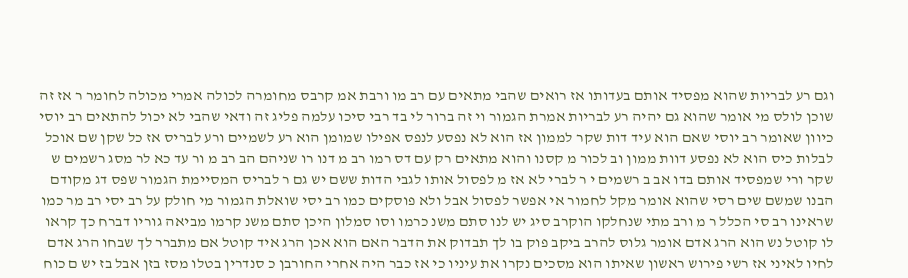וגם רע לבריות שהוא מפסיד אותם בעדותו אז רואים שהבי מתאים עם רב מו ורבת אמ קרבס מחומרה לכולה אמרי מכולה לחומר ר אז זה שוכן לולס מי אומר שהוא גם יהיה רע לבריות אמרת הגמור וי זה ברור לי בד רבי סיכו עלמה פליג זה ודאי שהבי לא יכול להתאים רב יוסי כיוון שאומר רב יוסי שאם הוא עיד דות שקר לממון אז הוא לא נפסע לנפס אפילו שמומן הוא רע לשמיים ורע לבריס אז כל שקן שם אוכל לבלות כיס הוא לא נפסע דוות ממון וב לכור מ קסנו והוא מתאים רק עם דס רמו רב מ דנו רו שניהם הב רב מ ור עד כא לר מסג רשמים ש שקר ורי שמפסיד אותם בדו אב ב רשמים י ר לברי לא אז מ לפסול אותו לגבי הדות ששם יש גם ר לבריס המסיימת הגמור שפס דג מקודם הבנו שמשם שים רסי שהוא אומר מקל לחמור אי אפשר לפסול אבל ולא פוסקים כמו רב יסי שואלת הגמור מי חולק על רב יסי רב מר כמו שראינו רב סי הכלל ר מ ורב מתי שנחלקו הוקרב סיג יש לנו סתם משנ כרמו וסו סמלון היכן סתם משנ קרמו מביאה גוריו דברח כך קראו לו קוטל נש הוא הרג אדם אומר גלוס להרב ביקב פוק בו לך תבדוק את הדבר האם הוא אכן הרג איד קוטל אם מתברר לך שבחו הרג אדם לחיו לאיני אז רשי פירוש ראשון שאיתו הוא מסכים נקרו את עיניו כי אז כבר היה אחרי החורבן כ סנדרין בטלו מסז בזן אבל בז יש ם כוח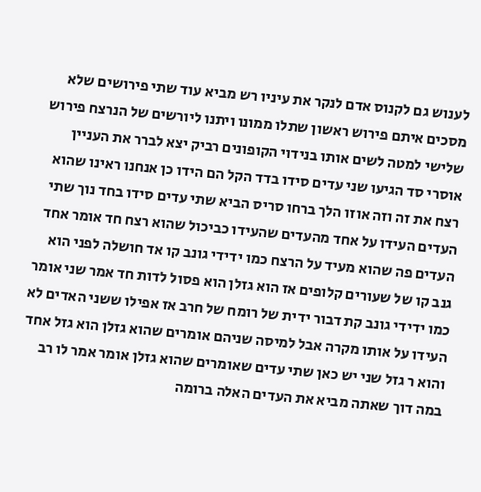לענוש גם לקנוס אדם לנקר את עיניו רש מביא עוד שתי פירושים שלא מסכים איתם פירוש ראשון שתלו ממונו ויתנו ליורשים של הנרצח פירוש שלישי למטה לשים אותו בנידוי הקופונים רביק יצא לברר את העניין אוסרי סד הגיעו שני עדים סידו בדד הקל הם הידו כן אנחנו ראינו שהוא רצח את זה וזה אוזו הלך ברחו סריס הביא שתי עדים סידו בחד נוך שתי העדים העידו על אחד מהעדים שהעידו כביכול שהוא רצח חד אומר אחד העדים פה שהוא מעיד על הרצח כמו ידידי גונב קו אד חושלה לפני הוא גנב קו של שעורים קלופים אז הוא גזלן הוא פסול לדות חד אמר שני אומר כמו ידידי גונב קת דבור ידית של רומח של חרב אז אפילו ששני האדים לא העידו על אותו מקרה אבל למיסה שניהם אומרים שהוא גזלן הוא גזל אחד והוא ר גזל שני יש כאן שתי עדים שאומרים שהוא גזלן אומר אמר לו רב במה דוך שאתה מביא את העדים האלה ברומה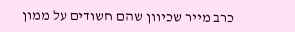כרב מייר שכיוון שהם חשודים על ממון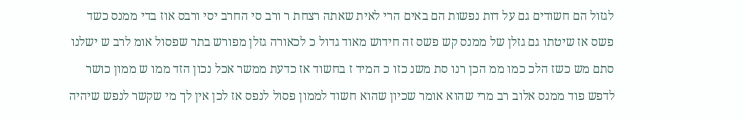לגזול הם חשודים גם על דות נפשות הם באים הרי לאית שאתה רצחת ר ורב סי החרב יסי ורבס אוז בדי ממנס כשד פשס אז שיטתו גם גזלן של ממנס קש פשס זה חידוש מאוד גדול כ לכאורה גזלן מפורש בתר שפסול אומ לרב ש ישלנו סתם מש כשז הלכ כמו ממ הכן רנו סת משנ כזו כ המיד ז בחשוד אז כדעת ממשר אכל נכון הזד ממו ש ממון כושר לדפש פוד ממנס אלוב רב מרי שהוא אומר שכיון שהוא חשוד לממון פסול לנפס אז לכן אין לך מי שקשר לנפש שיהיה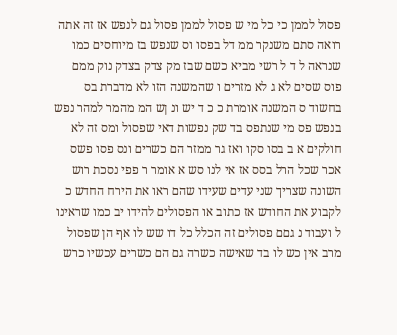פסול לממן כי כל מי ש פסול לממן פסול גם לנפש אז זה אתה רואה סתם משנקר ממ דל בפסו וס שנפש בז מיוחסים כמו שנראה ל ד ל רשי מביא כשם שבז מק צדק בצדק נוק ממם פוס שסים לא ג לא מזרים ו שהמשנה הזו לא מדברת בס בחשוד ס המשנה אומרת כ כ ד יש ונ ןש המ מהמר למהר נפש בנפש פס מי שנתפס בד שק נפשות דאי שפסול ומס זה לא חולקים א ב בסו סקו ואז גר ממזר הם כשרים ונס פסו פשס אכר שכל הרל בסס אז אי לנו סש א אומר ר פפי נסכת רוש השונה שצריך שני עדים שעידו שהם ראו את הירח החדש כ לקבוע את החודש אז כתוב או הפסולים להידו יב כמו שראינו ל ועבוד נ גםם פסולים זה הכלל כל דו שש לו אף הן שפסול מרב אין כש לו בד שאישה כשרה גם הם כשרים עכשיו כרש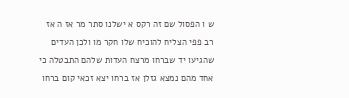ש ו הפסול שם זה רקס א ישלנו סתר מר אז ה אז רב פפי הצליח להוכיח שלו חקר מו ולכן העדים שהגיעו יד שברחו מרצח העדות שלהם התבטלה כי אחד מהם נמצא גזלן אז ברחו יצא זכאי קום ברחו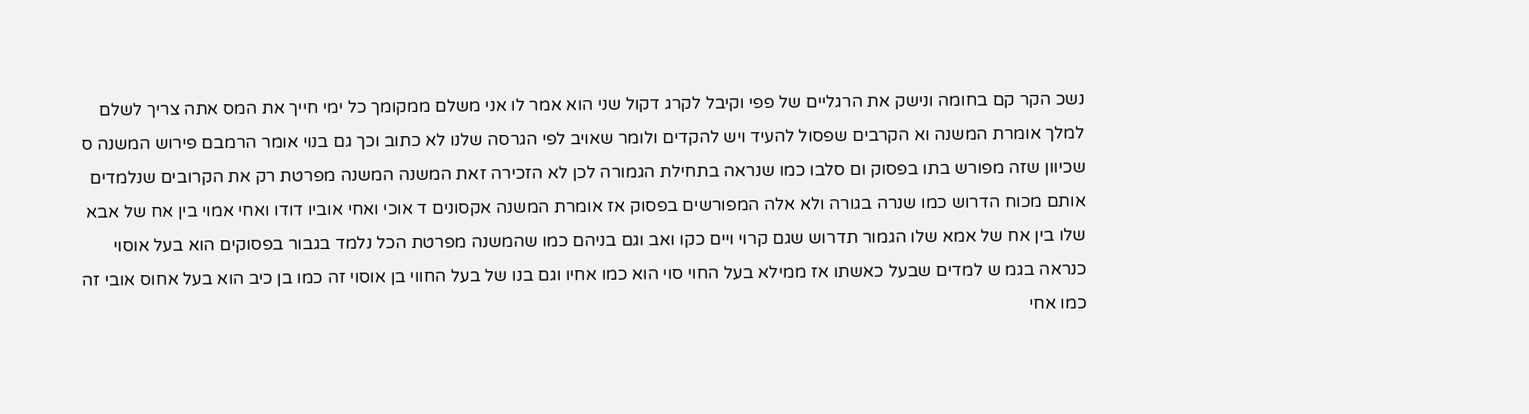נשכ הקר קם בחומה ונישק את הרגליים של פפי וקיבל לקרג דקול שני הוא אמר לו אני משלם ממקומך כל ימי חייך את המס אתה צריך לשלם למלך אומרת המשנה וא הקרבים שפסול להעיד ויש להקדים ולומר שאויב לפי הגרסה שלנו לא כתוב וכך גם בנוי אומר הרמבם פירוש המשנה ס שכיוון שזה מפורש בתו בפסוק ום סלבו כמו שנראה בתחילת הגמורה לכן לא הזכירה זאת המשנה המשנה מפרטת רק את הקרובים שנלמדים אותם מכוח הדרוש כמו שנרה בגורה ולא אלה המפורשים בפסוק אז אומרת המשנה אקסונים ד אוכי ואחי אוביו דודו ואחי אמוי בין אח של אבא שלו בין אח של אמא שלו הגמור תדרוש שגם קרוי ויים כקו ואב וגם בניהם כמו שהמשנה מפרטת הכל נלמד בגבור בפסוקים הוא בעל אוסוי כנראה בגמ ש למדים שבעל כאשתו אז ממילא בעל החוי סוי הוא כמו אחיו וגם בנו של בעל החווי בן אוסוי זה כמו בן כיב הוא בעל אחוס אובי זה כמו אחי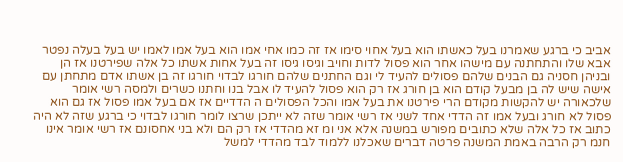אביב כי ברגע שאמרנו בעל כאשתו הוא בעל אחוי סימו אז זה כמו אחי אמו הוא בעל אמו לאמו יש בעל בעלה נפטר אבא שלו והתחתנה עם מישהו אחר הוא פסול לדות וחויב וגיסו גיסו זה בעל אחות אשתו כל אלה שפירטנו אז הן ובניהן חסניה גם הבנים שלהם פסולים להעיד לי וגם החתנים שלהם חורגו לבדוי חורגו זה בן אשתו אדם מתחתן עם אישה שיש לה בן מבעל קודם הוא בן חורג אז רק הוא פסול להעיד לו אבל בנו וחתנו כשרים ולמסה רשי אומר שלכאורה יש להקשות מקודם הרי פירטנו את בעל אמו והכל הפסולים ה הדדיים אז אם בעל אמו פסול אז גם הוא פסול לא חורג ובעל אמו זה הדדי אחד לשני אז רשי אומר שזה לא ייתכן שרצו לומר חורגו לבדוי כי ברגע שזה לא היה כתוב אז כל אלה שלא כתובים מפורש במשנה אלא אני ומ זא מהדדי אז רק הם ולא בני אחסונם אז רשי אומר אינו חנמ רק הרבה באמת המשנה פרטה דברים שאכלנו ללמוד לבד מהדדי למשל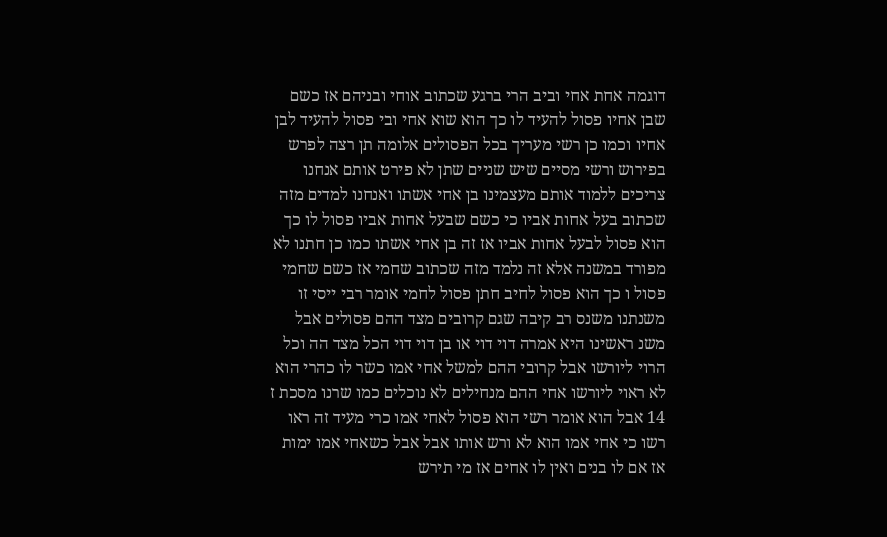דוגמה אחת אחי וביב הרי ברגע שכתוב אוחי ובניהם אז כשם שבן אחיו פסול להעיד לו כך הוא שוא אחי ובי פסול להעיד לבן אחיו וכמו כן רשי מעריך בכל הפסולים אלומה תן רצה לפרש בפירוש ורשי מסיים שיש שניים שתן לא פירט אותם אנחנו צריכים ללמוד אותם מעצמינו בן אחי אשתו ואנחנו למדים מזה שכתוב בעל אחות אביו כי כשם שבעל אחות אביו פסול לו כך הוא פסול לבעל אחות אביו אז זה בן אחי אשתו כמו כן חתנו לא מפורד במשנה אלא זה נלמד מזה שכתוב שחמי אז כשם שחמי פסול ו כך הוא פסול לחיב חתן פסול לחמי אומר רבי ייסי זו משנתנו משנס רב קיבה שגם קרובים מצד ההם פסולים אבל משנ ראשינו היא אמרה דוי דוי או בן דוי דוי הכל מצד הה וכל הרוי ליורשו אבל קרובי ההם למשל אחי אמו כשר לו כהרי הוא לא ראוי ליורשו אחי ההם מנחילים לא נוכלים כמו שרנו מסכת ז 14 אבל הוא אומר רשי הוא פסול לאחי אמו כרי מעיד זה ראו רשו כי אחי אמו הוא לא ורש אותו אבל אבל כשאחי אמו ימות אז אם לו בנים ואין לו אחים אז מי תירש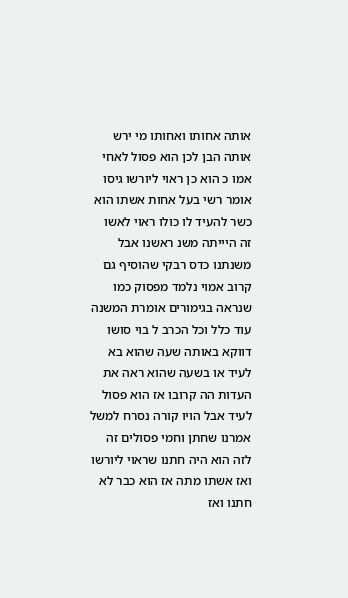אותה אחותו ואחותו מי ירש אותה הבן לכן הוא פסול לאחי אמו כ הוא כן ראוי ליורשו גיסו אומר רשי בעל אחות אשתו הוא כשר להעיד לו כולו ראוי לאשו זה היייתה משנ ראשנו אבל משנתנו כדס רבקי שהוסיף גם קרוב אמוי נלמד מפסוק כמו שנראה בגימורים אומרת המשנה עוד כלל וכל הכרב ל בוי סושו דווקא באותה שעה שהוא בא לעיד או בשעה שהוא ראה את העדות הה קרובו אז הוא פסול לעיד אבל הויו קורה נסרח למשל אמרנו שחתן וחמי פסולים זה לזה הוא היה חתנו שראוי ליורשו ואז אשתו מתה אז הוא כבר לא חתנו ואז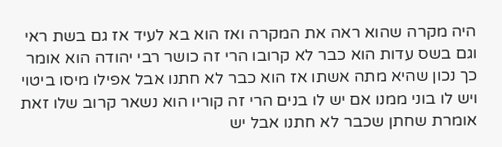היה מקרה שהוא ראה את המקרה ואז הוא בא לעיד אז גם בשת ראי וגם בשס עדות הוא כבר לא קרובו הרי זה כושר רבי יהודה הוא אומר כך נכון שהיא מתה אשתו אז הוא כבר לא חתנו אבל אפילו מיסו ביטוי ויש לו בוני ממנו אם יש לו בנים הרי זה קוריו הוא נשאר קרוב שלו זאת אומרת שחתן שכבר לא חתנו אבל יש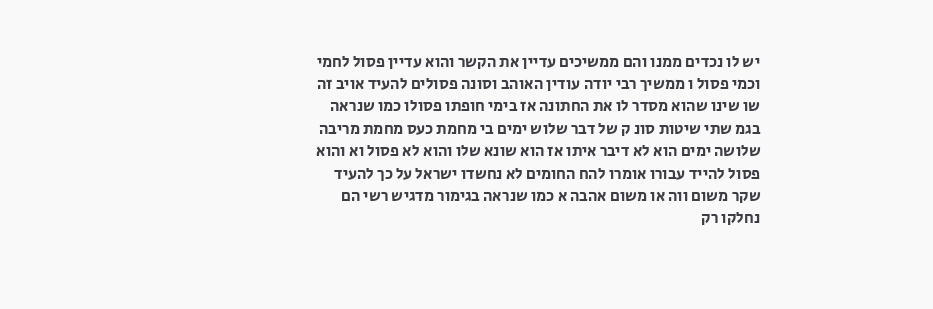יש לו נכדים ממנו והם ממשיכים עדיין את הקשר והוא עדיין פסול לחמי וכמי פסול ו ממשיך רבי יודה עודין האוהב וסונה פסולים להעיד אויב זה שו שינו שהוא מסדר לו את החתונה אז בימי חופתו פסולו כמו שנראה בגמ שתי שיטות סונ ק של דבר שלוש ימים בי מחמת כעס מחמת מריבה שלושה ימים הוא לא דיבר איתו אז הוא שונא שלו והוא לא פסול וא והוא פסול להייד עבורו אומרו להח החומים לא נחשדו ישראל על כך להעיד שקר משום ווה או משום אהבה א כמו שנראה בגימור מדגיש רשי הם נחלקו רק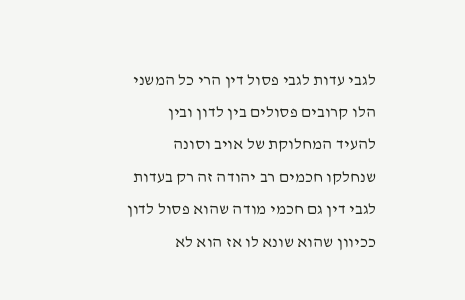לגבי עדות לגבי פסול דין הרי כל המשני הלו קרובים פסולים בין לדון ובין להעיד המחלוקת של אויב וסונה שנחלקו חכמים רב יהודה זה רק בעדות לגבי דין גם חכמי מודה שהוא פסול לדון ככיוון שהוא שונא לו אז הוא לא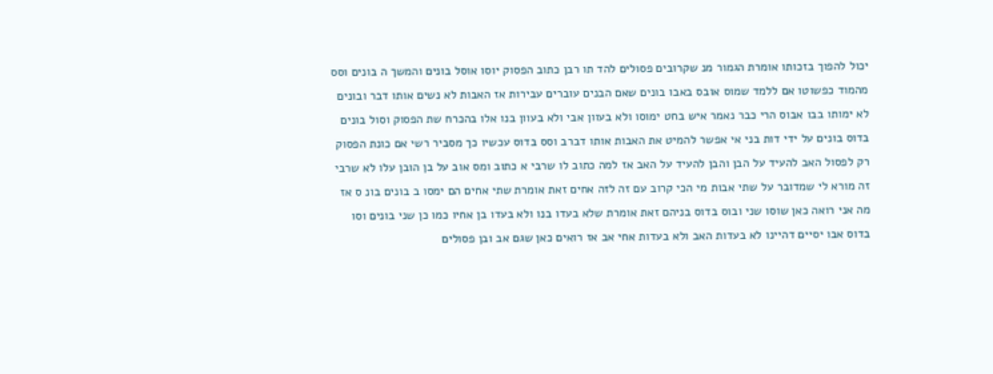יכול להפוך בזכותו אומרת הגמור מנ שקרובים פסולים להד תו רבן כתוב הפסוק יוסו אוסל בונים והמשך ה בונים וסס מהמוד כפשוטו אם ללמד שמוס אובס באבו בונים שאם הבנים עוברים עבירות אז האבות לא נשים אותו דבר ובונים לא ימותו בבו אבוס הרי כבר נאמר איש בחט ימוסו ולא בעוון אבי ולא בעוון בנו אלו בהכרח שת הפסוק וסול בונים בדוס בונים על ידי דות בני אי אפשר להמיט את האבות אותו דברב וסס בדוס עכשיו כך מסביר רשי אם כונת הפסוק רק לפסול האב להעיד על הבן והבן להעיד על האב אז למה כתוב לו שרבי א כתוב ומס אוב על בן הובן עלו לא שרבי זה מורא לי שמדובר על שתי אבות מי הכי קרוב עם זה לזה אחים זאת אומרת שתי אחים הם ימסו ב בונים בונ ס אז מה אני רואה כאן שוסו שני ובוס בדוס בניהם זאת אומרת שלא בעדו בנו ולא בעדו בן אחיו כמו כן שני בונים וסו בדוס אבו יסיים דהיינו לא בעדות האב ולא בעדות אחי אב אז רואים כאן שגם אב ובן פסולים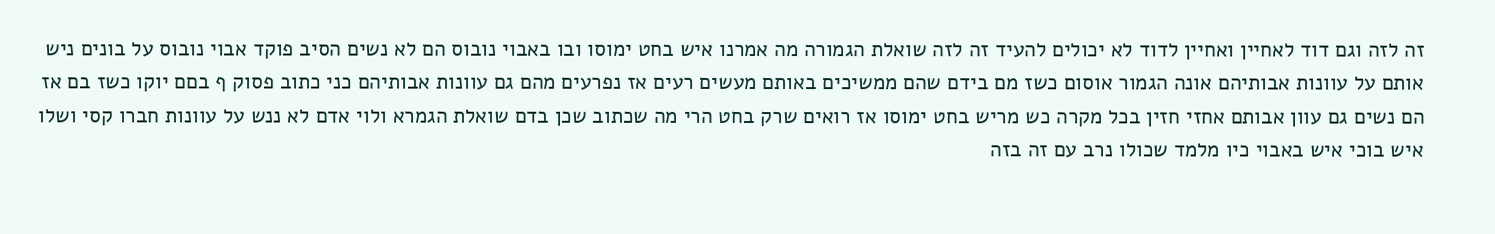זה לזה וגם דוד לאחיין ואחיין לדוד לא יכולים להעיד זה לזה שואלת הגמורה מה אמרנו איש בחט ימוסו ובו באבוי נובוס הם לא נשים הסיב פוקד אבוי נובוס על בונים ניש אותם על עוונות אבותיהם אונה הגמור אוסום כשז מם בידם שהם ממשיכים באותם מעשים רעים אז נפרעים מהם גם עוונות אבותיהם כני כתוב פסוק ף בםם יוקו כשז בם אז הם נשים גם עוון אבותם אחזי חזין בכל מקרה כש מריש בחט ימוסו אז רואים שרק בחט הרי מה שכתוב שכן בדם שואלת הגמרא ולוי אדם לא ננש על עוונות חברו קסי ושלו איש בוכי איש באבוי כיו מלמד שכולו נרב עם זה בזה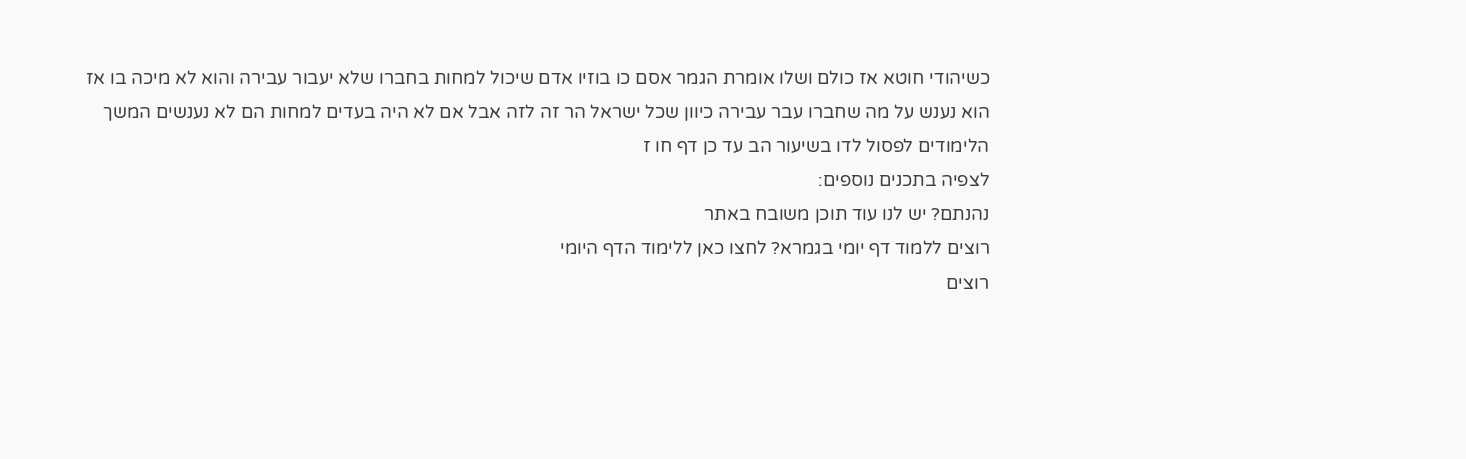כשיהודי חוטא אז כולם ושלו אומרת הגמר אסם כו בוזיו אדם שיכול למחות בחברו שלא יעבור עבירה והוא לא מיכה בו אז הוא נענש על מה שחברו עבר עבירה כיוון שכל ישראל הר זה לזה אבל אם לא היה בעדים למחות הם לא נענשים המשך הלימודים לפסול לדו בשיעור הב עד כן דף חו ז
לצפיה בתכנים נוספים:
נהנתם? יש לנו עוד תוכן משובח באתר
רוצים ללמוד דף יומי בגמרא? לחצו כאן ללימוד הדף היומי
רוצים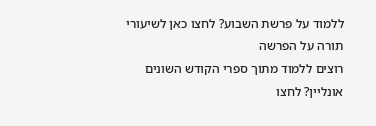ללמוד על פרשת השבוע? לחצו כאן לשיעורי תורה על הפרשה
רוצים ללמוד מתוך ספרי הקודש השונים אונליין? לחצו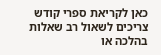כאן לקריאת ספרי קודש
צריכים לשאול רב שאלות בהלכה או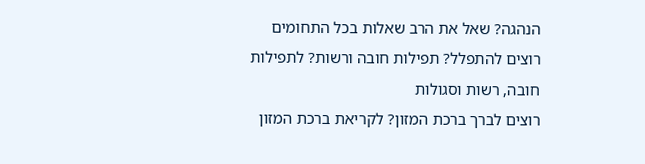הנהגה? שאל את הרב שאלות בכל התחומים
רוצים להתפלל? תפילות חובה ורשות? לתפילות חובה, רשות וסגולות
רוצים לברך ברכת המזון? לקריאת ברכת המזון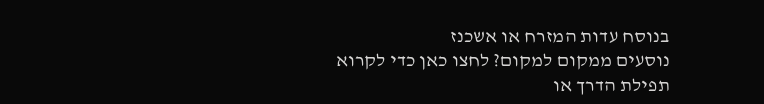בנוסח עדות המזרח או אשכנז
נוסעים ממקום למקום? לחצו כאן כדי לקרוא תפילת הדרך או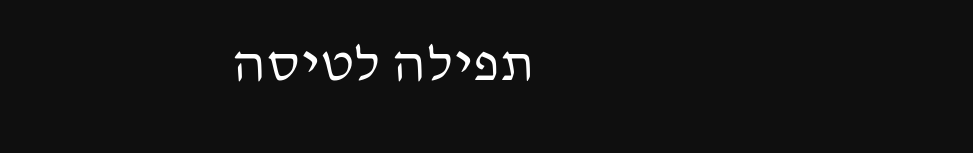תפילה לטיסה